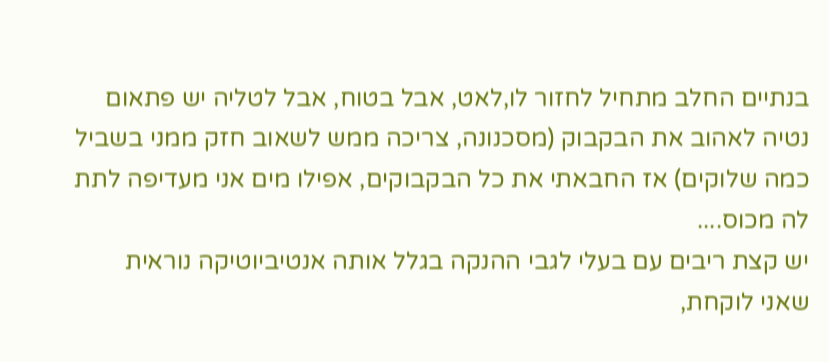בנתיים החלב מתחיל לחזור לו,לאט, אבל בטוח, אבל לטליה יש פתאום נטיה לאהוב את הבקבוק (מסכנונה, צריכה ממש לשאוב חזק ממני בשביל כמה שלוקים) אז החבאתי את כל הבקבוקים, אפילו מים אני מעדיפה לתת לה מכוס....
יש קצת ריבים עם בעלי לגבי ההנקה בגלל אותה אנטיביוטיקה נוראית שאני לוקחת,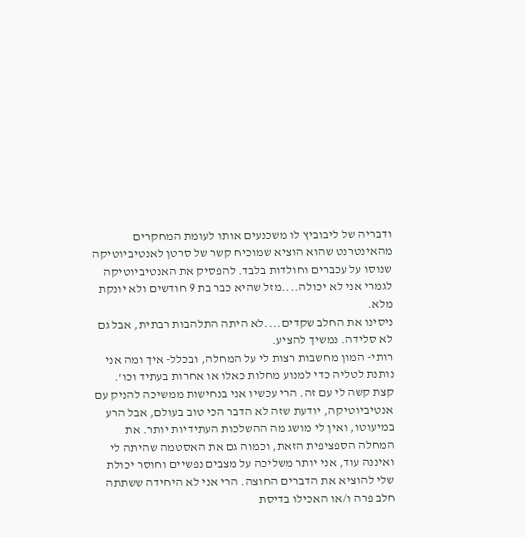ודבריה של ליבוביץ לו משכנעים אותו לעומת המחקרים מהאינטרנט שהוא הוציא שמוכיח קשר של סרטן לאנטיביוטיקה שנוסו על עכברים וחולדות בלבד. להפסיק את האנטיביוטיקה לגמרי אני לא יכולה....מזל שהיא כבר בת 9 חודשים ולא יונקת מלא.
ניסינו את החלב שקדים....לא היתה התלהבות רבתית, אבל גם לא סלידה. נמשיך להציע.
רותי- המון מחשבות רצות לי על המחלה, ובכלל- איך ומה אני נותנת לטליה כדי למנוע מחלות כאלו או אחרות בעתיד וכו'. קצת קשה לי עם זה. הרי עכשיו אני בנחישות ממשיכה להניק עם אנטיביוטיקה, יודעת שזה לא הדבר הכי טוב בעולם, אבל הרע במיעוטו, ואין לי מושג מה ההשלכות העתידיות יותר. את המחלה הספציפית הזאת, וכמוה גם את האסטמה שהיתה לי ואיננה עוד, אני יותר משליכה על מצבים נפשיים וחוסר יכולת שלי להוציא את הדברים החוצה. הרי אני לא היחידה ששתתה חלב פרה ו/או האכילו בדיסת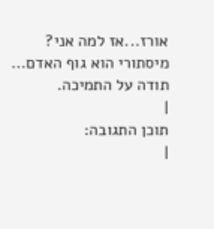אורז...אז למה אני?
מיסתורי הוא גוף האדם...
תודה על התמיכה.
|
תוכן התגובה:
|